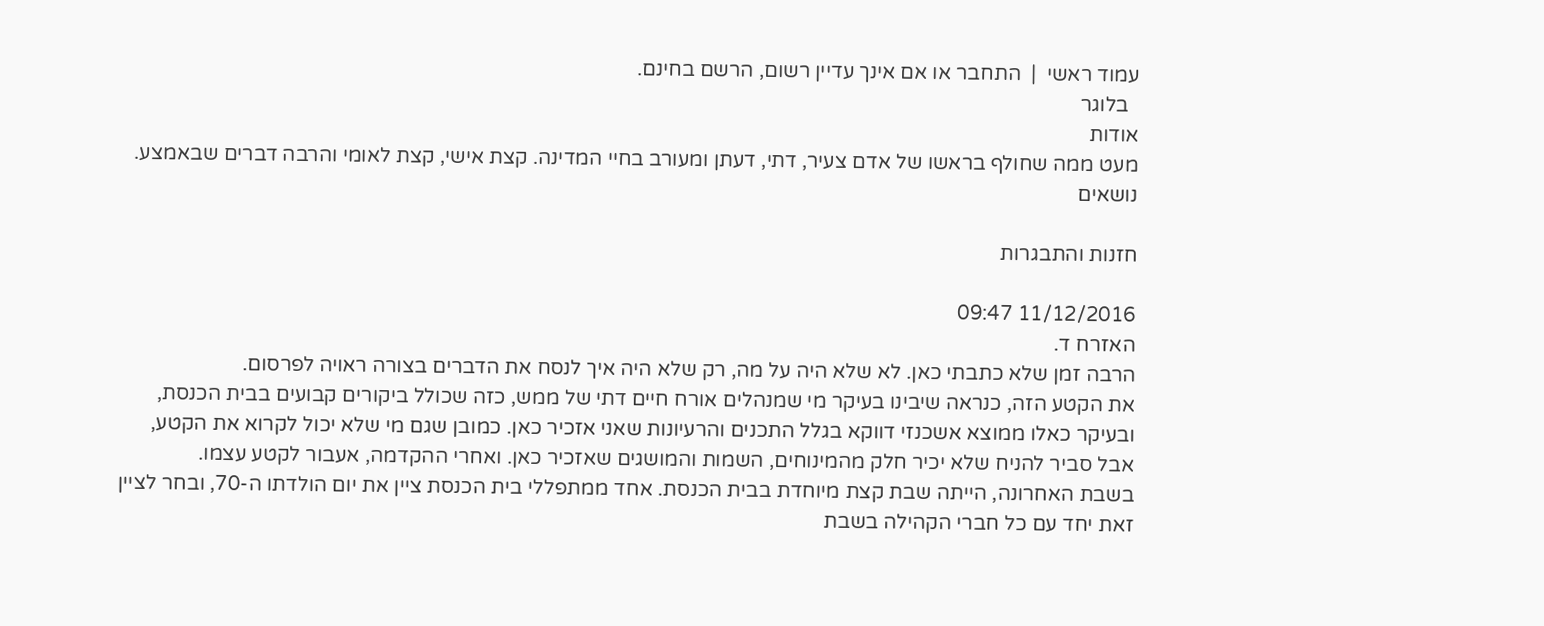עמוד ראשי  |  התחבר או אם אינך עדיין רשום, הרשם בחינם.
  בלוגר
אודות
מעט ממה שחולף בראשו של אדם צעיר, דתי, דעתן ומעורב בחיי המדינה. קצת אישי, קצת לאומי והרבה דברים שבאמצע.
נושאים

חזנות והתבגרות

11/12/2016 09:47
האזרח ד.
הרבה זמן שלא כתבתי כאן. לא שלא היה על מה, רק שלא היה איך לנסח את הדברים בצורה ראויה לפרסום.
את הקטע הזה, כנראה שיבינו בעיקר מי שמנהלים אורח חיים דתי של ממש, כזה שכולל ביקורים קבועים בבית הכנסת, ובעיקר כאלו ממוצא אשכנזי דווקא בגלל התכנים והרעיונות שאני אזכיר כאן. כמובן שגם מי שלא יכול לקרוא את הקטע, אבל סביר להניח שלא יכיר חלק מהמינוחים, השמות והמושגים שאזכיר כאן. ואחרי ההקדמה, אעבור לקטע עצמו.
בשבת האחרונה, הייתה שבת קצת מיוחדת בבית הכנסת. אחד ממתפללי בית הכנסת ציין את יום הולדתו ה-70, ובחר לציין זאת יחד עם כל חברי הקהילה בשבת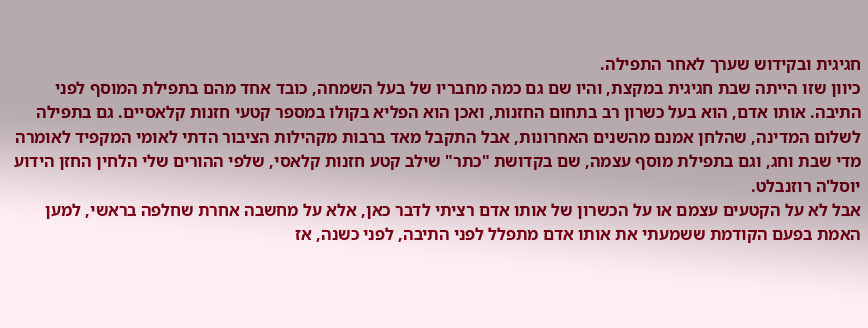חגיגית ובקידוש שערך לאחר התפילה.
כיוון שזו הייתה שבת חגיגית במקצת, והיו שם גם כמה מחבריו של בעל השמחה, כובד אחד מהם בתפילת המוסף לפני התיבה. אותו אדם, הוא בעל כשרון רב בתחום החזנות, ואכן הוא הפליא בקולו במספר קטעי חזנות קלאסיים. גם בתפילה לשלום המדינה, שהלחן אמנם מהשנים האחרונות, אבל התקבל מאד ברבות מקהילות הציבור הדתי לאומי המקפיד לאומרה מדי שבת וחג, וגם בתפילת מוסף עצמה, שם בקדושת "כתר" שילב קטע חזנות קלאסי, שלפי ההורים שלי הלחין החזן הידוע יוסל'ה רוזנבלט.
אבל לא על הקטעים עצמם או על הכשרון של אותו אדם רציתי לדבר כאן, אלא על מחשבה אחרת שחלפה בראשי, למען האמת בפעם הקודמת ששמעתי את אותו אדם מתפלל לפני התיבה, לפני כשנה, אז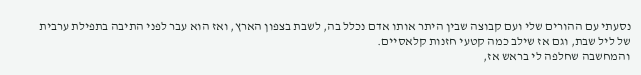נסעתי עם ההורים שלי ועם קבוצה שבין היתר אותו אדם נכלל בה, לשבת בצפון הארץ, ואז הוא עבר לפני התיבה בתפילת ערבית של ליל שבת, וגם אז שילב כמה קטעי חזנות קלאסיים.
והמחשבה שחלפה לי בראש אז,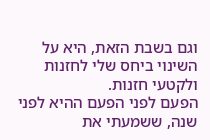וגם בשבת הזאת, היא על השינוי ביחס שלי לחזנות ולקטעי חזנות.
הפעם לפני הפעם ההיא לפני שנה, ששמעתי את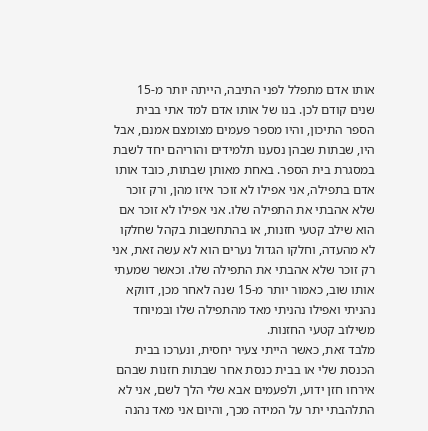אותו אדם מתפלל לפני התיבה, הייתה יותר מ-15 שנים קודם לכן. בנו של אותו אדם למד אתי בבית הספר התיכון, והיו מספר פעמים מצומצם אמנם, אבל היו, שבתות שבהן נסענו תלמידים והוריהם יחד לשבת במסגרת בית הספר. באחת מאותן שבתות, כובד אותו אדם בתפילה, אני אפילו לא זוכר איזו מהן, ורק זוכר שלא אהבתי את התפילה שלו. אני אפילו לא זוכר אם הוא שילב קטעי חזנות, או בהתחשבות בקהל שחלקו לא מהעדה, וחלקו הגדול נערים הוא לא עשה זאת, אני רק זוכר שלא אהבתי את התפילה שלו. וכאשר שמעתי אותו שוב, כאמור יותר מ-15 שנה לאחר מכן, דווקא נהניתי ואפילו נהניתי מאד מהתפילה שלו ובמיוחד משילוב קטעי החזנות.
מלבד זאת, כאשר הייתי צעיר יחסית, ונערכו בבית הכנסת שלי או בבית כנסת אחר שבתות חזנות שבהם אירחו חזן ידוע, ולפעמים אבא שלי הלך לשם, אני לא התלהבתי יתר על המידה מכך, והיום אני מאד נהנה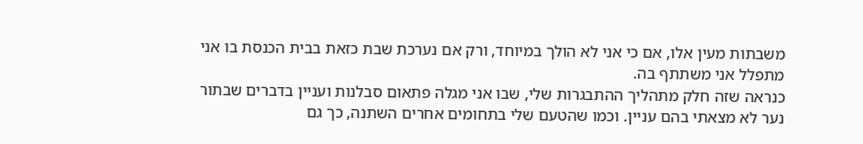משבתות מעין אלו, אם כי אני לא הולך במיוחד, ורק אם נערכת שבת כזאת בבית הכנסת בו אני מתפלל אני משתתף בה.
כנראה שזה חלק מתהליך ההתבגרות שלי, שבו אני מגלה פתאום סבלנות ועניין בדברים שבתור נער לא מצאתי בהם עניין. וכמו שהטעם שלי בתחומים אחרים השתנה, כך גם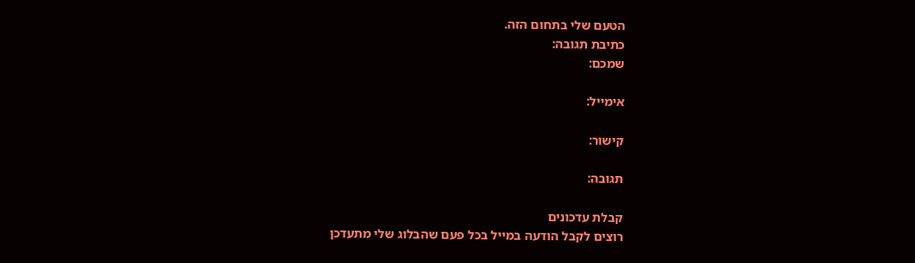הטעם שלי בתחום הזה.
כתיבת תגובה:
שמכם:

אימייל:

קישור:

תגובה:

קבלת עדכונים
רוצים לקבל הודעה במייל בכל פעם שהבלוג שלי מתעדכן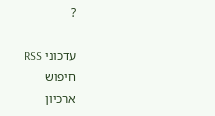?

עדכוני RSS
חיפוש
ארכיון